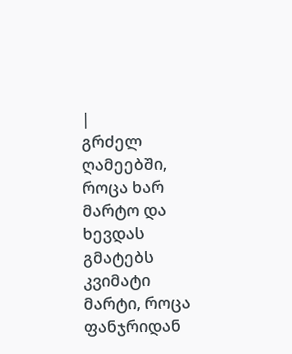|
გრძელ ღამეებში, როცა ხარ მარტო და ხევდას გმატებს კვიმატი მარტი, როცა ფანჯრიდან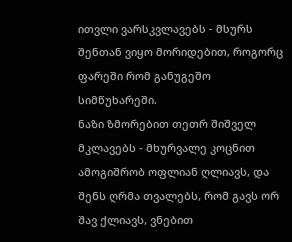ითვლი ვარსკვლავებს - მსურს შენთან ვიყო მორიდებით, როგორც ფარეში რომ განუგეშო სიმწუხარეში.
ნაზი ზმორებით თეთრ შიშველ მკლავებს - მხურვალე კოცნით ამოგიშრობ ოფლიან ღლიავს, და შენს ღრმა თვალებს, რომ გავს ორ შავ ქლიავს, ვნებით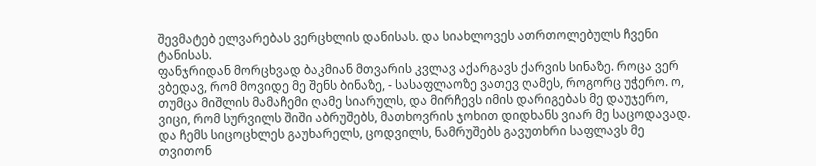შევმატებ ელვარებას ვერცხლის დანისას. და სიახლოვეს ათრთოლებულს ჩვენი ტანისას.
ფანჯრიდან მორცხვად ბაკმიან მთვარის კვლავ აქარგავს ქარვის სინაზე. როცა ვერ ვბედავ, რომ მოვიდე მე შენს ბინაზე, - სასაფლაოზე ვათევ ღამეს, როგორც უჭერო. ო, თუმცა მიშლის მამაჩემი ღამე სიარულს, და მირჩევს იმის დარიგებას მე დაუჯერო,
ვიცი, რომ სურვილს შიში აბრუშებს, მათხოვრის ჯოხით დიდხანს ვიარ მე საცოდავად. და ჩემს სიცოცხლეს გაუხარელს, ცოდვილს, ნამრუშებს გავუთხრი საფლავს მე თვითონ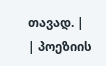თავად. |
| პოეზიის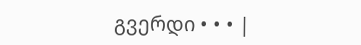გვერდი • • • |